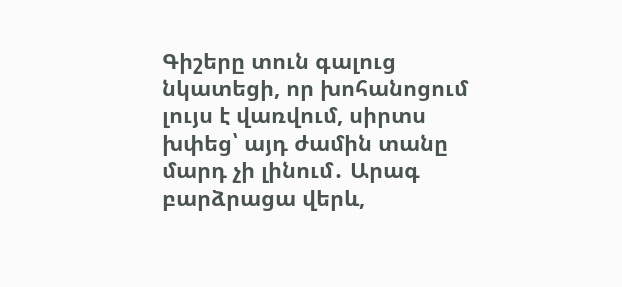Գիշերը տուն գալուց նկատեցի, որ խոհանոցում լույս է վառվում, սիրտս խփեց՝ այդ ժամին տանը մարդ չի լինում․ Արագ բարձրացա վերև,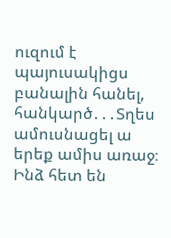ուզում է պայուսակիցս բանալին հանել, հանկարծ․․․Տղես ամուսնացել ա երեք ամիս առաջ։ Ինձ հետ են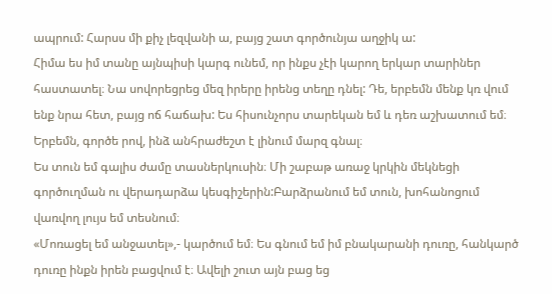ապրում: Հարսս մի քիչ լեզվանի ա, բայց շատ գործունյա աղջիկ ա:
Հիմա ես իմ տանը այնպիսի կարգ ունեմ, որ ինքս չէի կարող երկար տարիներ հաստատել։ Նա սովորեցրեց մեզ իրերը իրենց տեղը դնել: Դե, երբեմն մենք կռ վում ենք նրա հետ, բայց ոճ հաճախ: Ես հիսունչորս տարեկան եմ և դեռ աշխատում եմ։ Երբեմն, գործե րով, ինձ անհրաժեշտ է լինում մարզ գնալ։
Ես տուն եմ գալիս ժամը տասներկուսին։ Մի շաբաթ առաջ կրկին մեկնեցի գործուղման ու վերադարձա կեսգիշերին:Բարձրանում եմ տուն, խոհանոցում վառվող լույս եմ տեսնում։
«Մոռացել եմ անջատել»,- կարծում եմ։ Ես գնում եմ իմ բնակարանի դուռը, հանկարծ դուռը ինքն իրեն բացվում է։ Ավելի շուտ այն բաց եց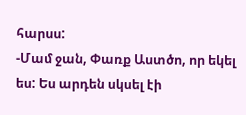հարսս:
-Մամ ջան, Փառք Աստծո, որ եկել ես: Ես արդեն սկսել էի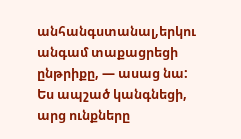անհանգստանալ,երկու անգամ տաքացրեցի ընթրիքը, — ասաց նա:
Ես ապշած կանգնեցի, արց ունքները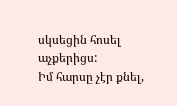սկսեցին հոսել աչքերիցս:
Իմ հարսը չէր քնել,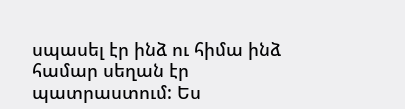սպասել էր ինձ ու հիմա ինձ համար սեղան էր պատրաստում: Ես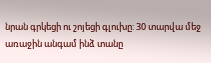նրան գրկեցի ու շոյեցի գլուխը: 30 տարվա մեջ առաջին անգամ ինձ տանը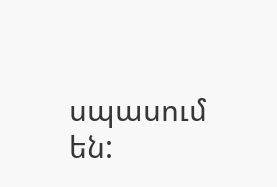սպասում են: